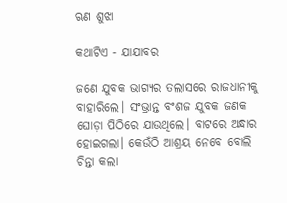ଋଣ ଶୁଝା

କଥାଟିଏ - ଯାଯାବର

ଜଣେ ଯୁବକ ଭାଗ୍ୟର ତଲାସରେ ରାଜଧାନୀକୁ ବାହାରିଲେ। ସଂଭ୍ରାନ୍ତ ବଂଶଜ ଯୁବକ ଜଣକ ଘୋଡ଼ା ପିଠିରେ ଯାଉଥିଲେ। ବାଟରେ ଅନ୍ଧାର ହୋଇଗଲା। କେଉଁଠି ଆଶ୍ରୟ ନେବେ ବୋଲି ଚିନ୍ତା କଲା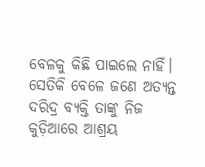ବେଳକୁ କିଛି ପାଇଲେ ନାହିଁ। ସେତିକି ବେଳେ ଜଣେ ଅତ୍ୟନ୍ତ ଦରିଦ୍ର ବ୍ୟକ୍ତି ତାଙ୍କୁ ନିଜ କୁଡ଼ିଆରେ ଆଶ୍ରୟ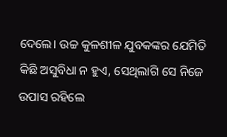ଦେଲେ। ଉଚ୍ଚ କୁଳଶୀଳ ଯୁବକଙ୍କର ଯେମିତି କିଛି ଅସୁବିଧା ନ ହୁଏ, ସେଥିଲାଗି ସେ ନିଜେ ଉପାସ ରହିଲେ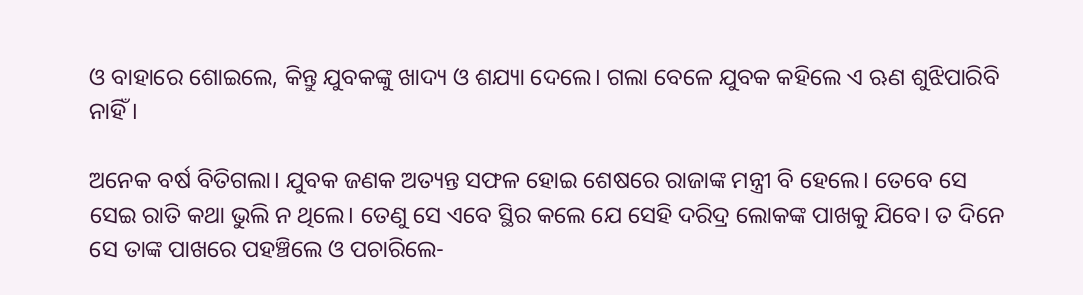ଓ ବାହାରେ ଶୋଇଲେ, କିନ୍ତୁ ଯୁବକଙ୍କୁ ଖାଦ୍ୟ ଓ ଶଯ୍ୟା ଦେଲେ। ଗଲା ବେଳେ ଯୁବକ କହିଲେ ଏ ଋଣ ଶୁଝିପାରିବି ନାହିଁ।

ଅନେକ ବର୍ଷ ବିତିଗଲା। ଯୁବକ ଜଣକ ଅତ୍ୟନ୍ତ ସଫଳ ହୋଇ ଶେଷରେ ରାଜାଙ୍କ ମନ୍ତ୍ରୀ ବି ହେଲେ। ତେବେ ସେ ସେଇ ରାତି କଥା ଭୁଲି ନ ଥିଲେ। ତେଣୁ ସେ ଏବେ ସ୍ଥିର କଲେ ଯେ ସେହି ଦରିଦ୍ର ଲୋକଙ୍କ ପାଖକୁ ଯିବେ। ତ ଦିନେ ସେ ତାଙ୍କ ପାଖରେ ପହଞ୍ଚିଲେ ଓ ପଚାରିଲେ-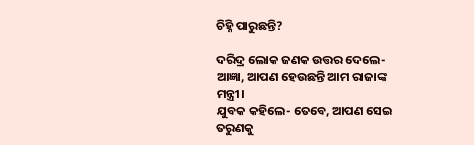ଚିହ୍ନି ପାରୁଛନ୍ତି?

ଦରିଦ୍ର ଲୋକ ଜଣକ ଉତ୍ତର ଦେଲେ- ଆଜ୍ଞା, ଆପଣ ହେଉଛନ୍ତି ଆମ ରାଜାଙ୍କ ମନ୍ତ୍ରୀ।
ଯୁବକ କହିଲେ- ତେବେ, ଆପଣ ସେଇ ତରୁଣକୁ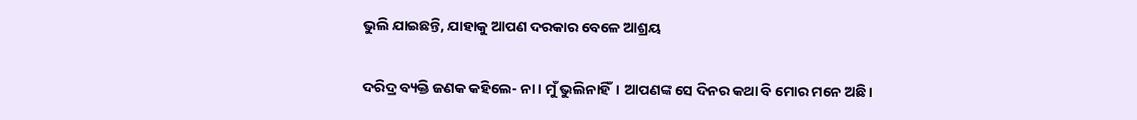ଭୁଲି ଯାଇଛନ୍ତି, ଯାହାକୁ ଆପଣ ଦରକାର ବେଳେ ଆଶ୍ରୟ

ଦରିଦ୍ର ବ୍ୟକ୍ତି ଜଣକ କହିଲେ- ନା। ମୁଁ ଭୁଲିନାହିଁ। ଆପଣଙ୍କ ସେ ଦିନର କଥା ବି ମୋର ମନେ ଅଛି।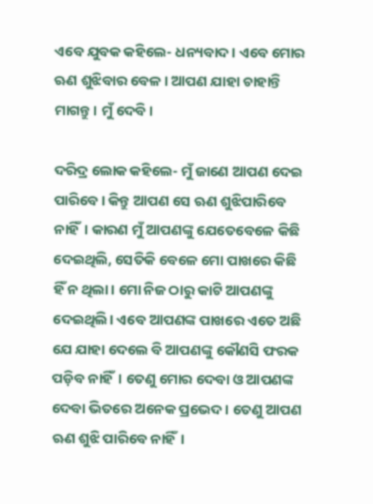ଏବେ ଯୁବକ କହିଲେ- ଧନ୍ୟବାଦ। ଏବେ ମୋର ଋଣ ଶୁଝିବାର ବେଳ। ଆପଣ ଯାହା ଚାହାନ୍ତି ମାଗନ୍ତୁ। ମୁଁ ଦେବି।

ଦରିଦ୍ର ଲୋକ କହିଲେ- ମୁଁ ଜାଣେ ଆପଣ ଦେଇ ପାରିବେ। କିନ୍ତୁ ଆପଣ ସେ ଋଣ ଶୁଝିପାରିବେ ନାହିଁ। କାରଣ ମୁଁ ଆପଣଙ୍କୁ ଯେତେବେଳେ କିଛି ଦେଇଥିଲି, ସେତିକି ବେଳେ ମୋ ପାଖରେ କିଛି ହିଁ ନ ଥିଲା। ମୋ ନିଜ ଠାରୁ କାଟି ଆପଣଙ୍କୁ ଦେଇଥିଲି। ଏବେ ଆପଣଙ୍କ ପାଖରେ ଏତେ ଅଛି ଯେ ଯାହା ଦେଲେ ବି ଆପଣଙ୍କୁ କୌଣସି ଫରକ ପଡ଼ିବ ନାହିଁ। ତେଣୁ ମୋର ଦେବା ଓ ଆପଣଙ୍କ ଦେବା ଭିତରେ ଅନେକ ପ୍ରଭେଦ। ତେଣୁ ଆପଣ ଋଣ ଶୁଝି ପାରିବେ ନାହିଁ।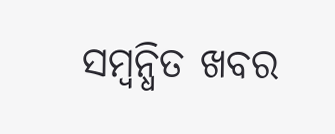ସମ୍ବନ୍ଧିତ ଖବର